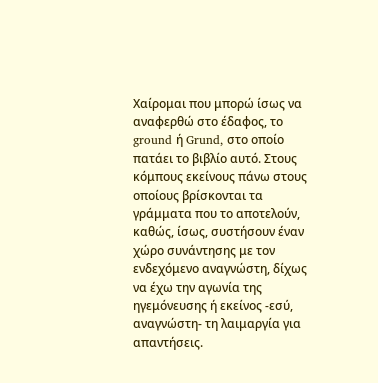Χαίρομαι που μπορώ ίσως να αναφερθώ στο έδαφος, το ground ή Grund, στο οποίο πατάει το βιβλίο αυτό. Στους κόμπους εκείνους πάνω στους οποίους βρίσκονται τα γράμματα που το αποτελούν, καθώς, ίσως, συστήσουν έναν χώρο συνάντησης με τον ενδεχόμενο αναγνώστη, δίχως να έχω την αγωνία της ηγεμόνευσης ή εκείνος -εσύ, αναγνώστη- τη λαιμαργία για απαντήσεις.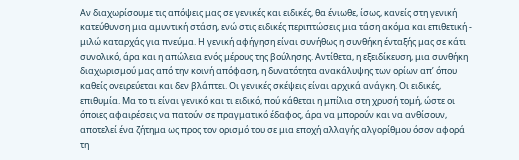Αν διαχωρίσουμε τις απόψεις μας σε γενικές και ειδικές, θα ένιωθε, ίσως, κανείς στη γενική κατεύθυνση μια αμυντική στάση, ενώ στις ειδικές περιπτώσεις μια τάση ακόμα και επιθετική - μιλώ καταρχάς για πνεύμα. Η γενική αφήγηση είναι συνήθως η συνθήκη ένταξής μας σε κάτι συνολικό, άρα και η απώλεια ενός μέρους της βούλησης. Αντίθετα, η εξειδίκευση, μια συνθήκη διαχωρισμού μας από την κοινή απόφαση, η δυνατότητα ανακάλυψης των ορίων απ’ όπου καθείς ονειρεύεται και δεν βλάπτει. Οι γενικές σκέψεις είναι αρχικά ανάγκη. Οι ειδικές, επιθυμία. Μα το τι είναι γενικό και τι ειδικό, πού κάθεται η μπίλια στη χρυσή τομή, ώστε οι όποιες αφαιρέσεις να πατούν σε πραγματικό έδαφος, άρα να μπορούν και να ανθίσουν, αποτελεί ένα ζήτημα ως προς τον ορισμό του σε μια εποχή αλλαγής αλγορίθμου όσον αφορά τη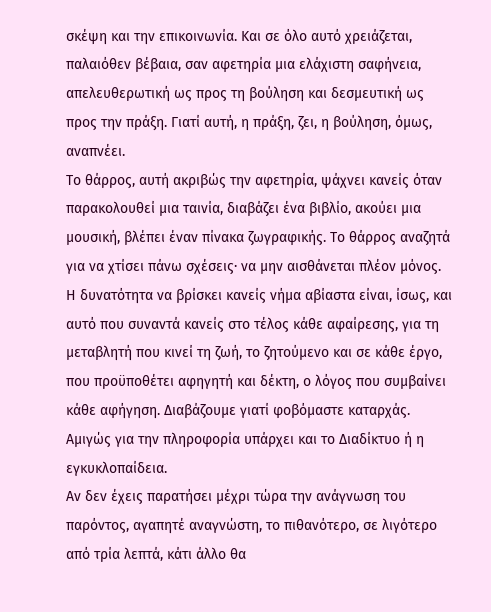σκέψη και την επικοινωνία. Και σε όλο αυτό χρειάζεται, παλαιόθεν βέβαια, σαν αφετηρία μια ελάχιστη σαφήνεια, απελευθερωτική ως προς τη βούληση και δεσμευτική ως προς την πράξη. Γιατί αυτή, η πράξη, ζει, η βούληση, όμως, αναπνέει.
Το θάρρος, αυτή ακριβώς την αφετηρία, ψάχνει κανείς όταν παρακολουθεί μια ταινία, διαβάζει ένα βιβλίο, ακούει μια μουσική, βλέπει έναν πίνακα ζωγραφικής. Το θάρρος αναζητά για να χτίσει πάνω σχέσεις· να μην αισθάνεται πλέον μόνος. Η δυνατότητα να βρίσκει κανείς νήμα αβίαστα είναι, ίσως, και αυτό που συναντά κανείς στο τέλος κάθε αφαίρεσης, για τη μεταβλητή που κινεί τη ζωή, το ζητούμενο και σε κάθε έργο, που προϋποθέτει αφηγητή και δέκτη, ο λόγος που συμβαίνει κάθε αφήγηση. Διαβάζουμε γιατί φοβόμαστε καταρχάς. Αμιγώς για την πληροφορία υπάρχει και το Διαδίκτυο ή η εγκυκλοπαίδεια.
Αν δεν έχεις παρατήσει μέχρι τώρα την ανάγνωση του παρόντος, αγαπητέ αναγνώστη, το πιθανότερο, σε λιγότερο από τρία λεπτά, κάτι άλλο θα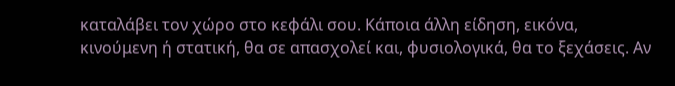καταλάβει τον χώρο στο κεφάλι σου. Κάποια άλλη είδηση, εικόνα, κινούμενη ή στατική, θα σε απασχολεί και, φυσιολογικά, θα το ξεχάσεις. Αν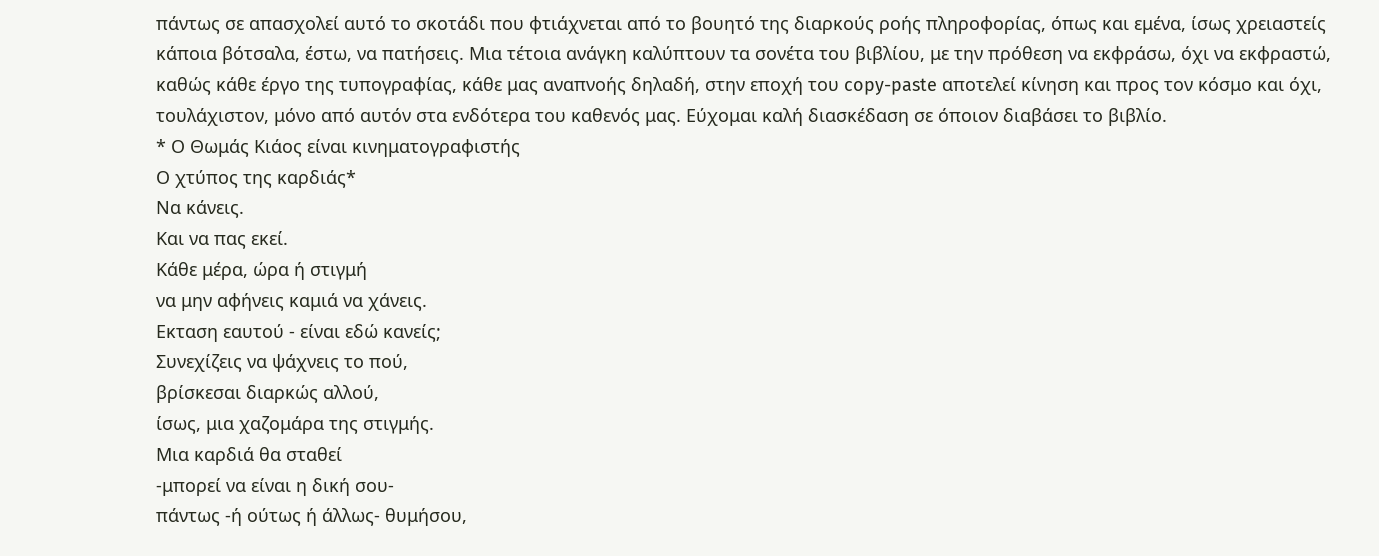πάντως σε απασχολεί αυτό το σκοτάδι που φτιάχνεται από το βουητό της διαρκούς ροής πληροφορίας, όπως και εμένα, ίσως χρειαστείς κάποια βότσαλα, έστω, να πατήσεις. Μια τέτοια ανάγκη καλύπτουν τα σονέτα του βιβλίου, με την πρόθεση να εκφράσω, όχι να εκφραστώ, καθώς κάθε έργο της τυπογραφίας, κάθε μας αναπνοής δηλαδή, στην εποχή του copy-paste αποτελεί κίνηση και προς τον κόσμο και όχι, τουλάχιστον, μόνο από αυτόν στα ενδότερα του καθενός μας. Εύχομαι καλή διασκέδαση σε όποιον διαβάσει το βιβλίο.
* Ο Θωμάς Κιάος είναι κινηματογραφιστής
Ο χτύπος της καρδιάς*
Να κάνεις.
Και να πας εκεί.
Κάθε μέρα, ώρα ή στιγμή
να μην αφήνεις καμιά να χάνεις.
Εκταση εαυτού - είναι εδώ κανείς;
Συνεχίζεις να ψάχνεις το πού,
βρίσκεσαι διαρκώς αλλού,
ίσως, μια χαζομάρα της στιγμής.
Μια καρδιά θα σταθεί
-μπορεί να είναι η δική σου-
πάντως -ή ούτως ή άλλως- θυμήσου,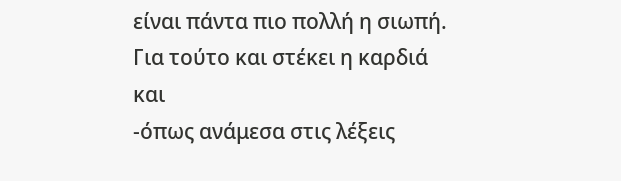είναι πάντα πιο πολλή η σιωπή.
Για τούτο και στέκει η καρδιά
και
-όπως ανάμεσα στις λέξεις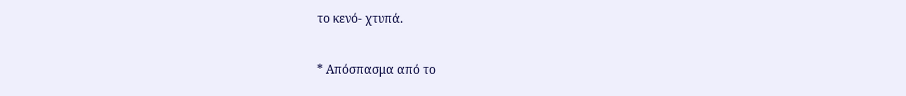το κενό- χτυπά.

* Απόσπασμα από το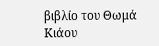βιβλίο του Θωμά Κιάου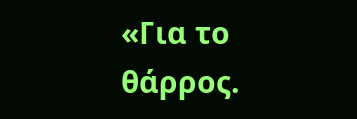«Για το θάρρος.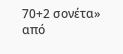70+2 σονέτα» από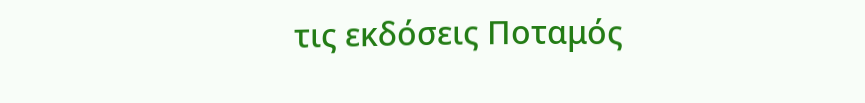τις εκδόσεις Ποταμός